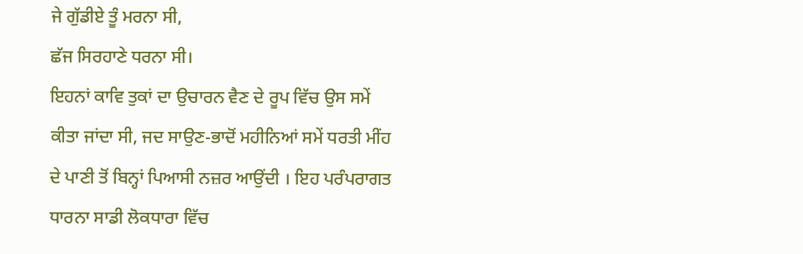ਜੇ ਗੁੱਡੀਏ ਤੂੰ ਮਰਨਾ ਸੀ,
ਛੱਜ ਸਿਰਹਾਣੇ ਧਰਨਾ ਸੀ।
ਇਹਨਾਂ ਕਾਵਿ ਤੁਕਾਂ ਦਾ ਉਚਾਰਨ ਵੈਣ ਦੇ ਰੂਪ ਵਿੱਚ ਉਸ ਸਮੇਂ ਕੀਤਾ ਜਾਂਦਾ ਸੀ, ਜਦ ਸਾਉਣ-ਭਾਦੋਂ ਮਹੀਨਿਆਂ ਸਮੇਂ ਧਰਤੀ ਮੀਂਹ ਦੇ ਪਾਣੀ ਤੋਂ ਬਿਨ੍ਹਾਂ ਪਿਆਸੀ ਨਜ਼ਰ ਆਉਂਦੀ । ਇਹ ਪਰੰਪਰਾਗਤ ਧਾਰਨਾ ਸਾਡੀ ਲੋਕਧਾਰਾ ਵਿੱਚ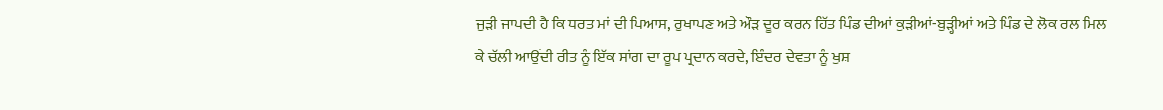ਜੁੜੀ ਜਾਪਦੀ ਹੈ ਕਿ ਧਰਤ ਮਾਂ ਦੀ ਪਿਆਸ, ਰੁਖਾਪਣ ਅਤੇ ਔੜ ਦੂਰ ਕਰਨ ਹਿੱਤ ਪਿੰਡ ਦੀਆਂ ਕੁੜੀਆਂ-ਬੁੜ੍ਹੀਆਂ ਅਤੇ ਪਿੰਡ ਦੇ ਲੋਕ ਰਲ ਮਿਲ ਕੇ ਚੱਲੀ ਆਉਂਦੀ ਰੀਤ ਨੂੰ ਇੱਕ ਸਾਂਗ ਦਾ ਰੂਪ ਪ੍ਰਦਾਨ ਕਰਦੇ, ਇੰਦਰ ਦੇਵਤਾ ਨੂੰ ਖੁਸ਼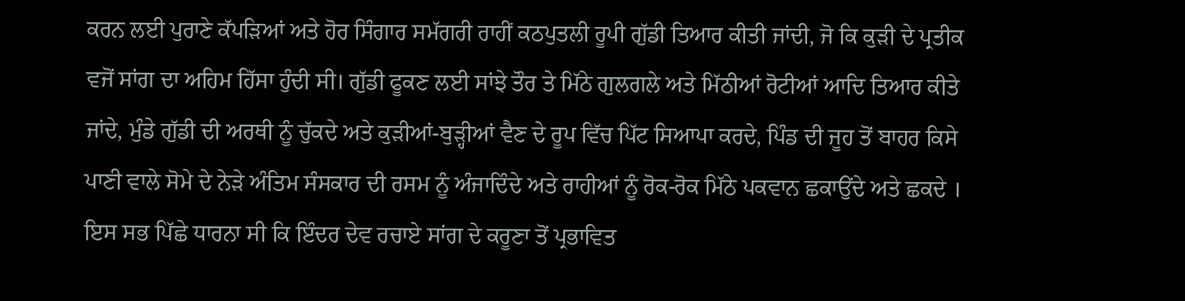ਕਰਨ ਲਈ ਪੁਰਾਣੇ ਕੱਪੜਿਆਂ ਅਤੇ ਹੋਰ ਸਿੰਗਾਰ ਸਮੱਗਰੀ ਰਾਹੀਂ ਕਠਪੁਤਲੀ ਰੂਪੀ ਗੁੱਡੀ ਤਿਆਰ ਕੀਤੀ ਜਾਂਦੀ, ਜੋ ਕਿ ਕੁੜੀ ਦੇ ਪ੍ਰਤੀਕ ਵਜੋਂ ਸਾਂਗ ਦਾ ਅਹਿਮ ਹਿੱਸਾ ਹੁੰਦੀ ਸੀ। ਗੁੱਡੀ ਫੂਕਣ ਲਈ ਸਾਂਝੇ ਤੌਰ ਤੇ ਮਿੱਠੇ ਗੁਲਗਲੇ ਅਤੇ ਮਿੱਠੀਆਂ ਰੋਟੀਆਂ ਆਦਿ ਤਿਆਰ ਕੀਤੇ ਜਾਂਦੇ, ਮੁੰਡੇ ਗੁੱਡੀ ਦੀ ਅਰਥੀ ਨੂੰ ਚੁੱਕਦੇ ਅਤੇ ਕੁੜੀਆਂ-ਬੁੜ੍ਹੀਆਂ ਵੈਣ ਦੇ ਰੂਪ ਵਿੱਚ ਪਿੱਟ ਸਿਆਪਾ ਕਰਦੇ, ਪਿੰਡ ਦੀ ਜੂਹ ਤੋਂ ਬਾਹਰ ਕਿਸੇ ਪਾਣੀ ਵਾਲੇ ਸੋਮੇ ਦੇ ਨੇੜੇ ਅੰਤਿਮ ਸੰਸਕਾਰ ਦੀ ਰਸਮ ਨੂੰ ਅੰਜਾਦਿੰਦੇ ਅਤੇ ਰਾਹੀਆਂ ਨੂੰ ਰੋਕ-ਰੋਕ ਮਿੱਠੇ ਪਕਵਾਨ ਛਕਾਉਂਦੇ ਅਤੇ ਛਕਦੇ । ਇਸ ਸਭ ਪਿੱਛੇ ਧਾਰਨਾ ਸੀ ਕਿ ਇੰਦਰ ਦੇਵ ਰਚਾਏ ਸਾਂਗ ਦੇ ਕਰੂਣਾ ਤੋਂ ਪ੍ਰਭਾਵਿਤ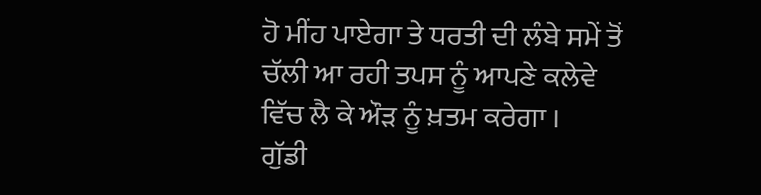ਹੋ ਮੀਂਹ ਪਾਏਗਾ ਤੇ ਧਰਤੀ ਦੀ ਲੰਬੇ ਸਮੇਂ ਤੋਂ ਚੱਲੀ ਆ ਰਹੀ ਤਪਸ ਨੂੰ ਆਪਣੇ ਕਲੇਵੇ ਵਿੱਚ ਲੈ ਕੇ ਔੜ ਨੂੰ ਖ਼ਤਮ ਕਰੇਗਾ ।
ਗੁੱਡੀ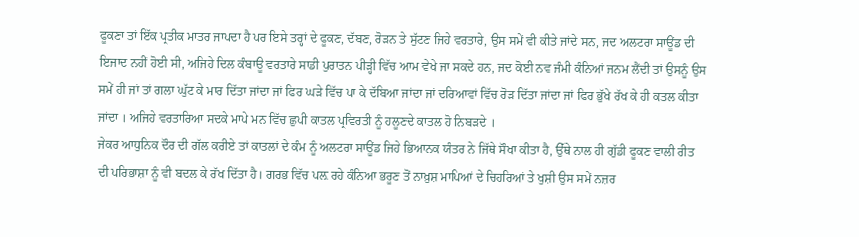ਫੂਕਣਾ ਤਾਂ ਇੱਕ ਪ੍ਰਤੀਕ ਮਾਤਰ ਜਾਪਦਾ ਹੈ ਪਰ ਇਸੇ ਤਰ੍ਹਾਂ ਦੇ ਫੂਕਣ, ਦੱਬਣ, ਰੋੜਨ ਤੇ ਸੁੱਟਣ ਜਿਹੇ ਵਰਤਾਰੇ, ਉਸ ਸਮੇਂ ਵੀ ਕੀਤੇ ਜਾਂਦੇ ਸਨ, ਜਦ ਅਲਟਰਾ ਸਾਊਂਡ ਦੀ ਇਜਾਦ ਨਹੀਂ ਹੋਈ ਸੀ, ਅਜਿਹੇ ਦਿਲ ਕੰਬਾਊ ਵਰਤਾਰੇ ਸਾਡੀ ਪੁਰਾਤਨ ਪੀੜ੍ਹੀ ਵਿੱਚ ਆਮ ਵੇਖੇ ਜਾ ਸਕਦੇ ਹਨ, ਜਦ ਕੋਈ ਨਵ ਜੰਮੀ ਕੰਨਿਆਂ ਜਨਮ ਲੈਂਦੀ ਤਾਂ ਉਸਨੂੰ ਉਸ ਸਮੇਂ ਹੀ ਜਾਂ ਤਾਂ ਗਲਾ ਘੁੱਟ ਕੇ ਮਾਰ ਦਿੱਤਾ ਜਾਂਦਾ ਜਾਂ ਫਿਰ ਘੜੇ ਵਿੱਚ ਪਾ ਕੇ ਦੱਬਿਆ ਜਾਂਦਾ ਜਾਂ ਦਰਿਆਵਾਂ ਵਿੱਚ ਰੋੜ ਦਿੱਤਾ ਜਾਂਦਾ ਜਾਂ ਫਿਰ ਭੁੱਖੇ ਰੱਖ ਕੇ ਹੀ ਕਤਲ ਕੀਤਾ ਜਾਂਦਾ । ਅਜਿਹੇ ਵਰਤਾਰਿਆ ਸਦਕੇ ਮਾਪੇ ਮਨ ਵਿੱਚ ਛੁਪੀ ਕਾਤਲ ਪ੍ਰਵਿਰਤੀ ਨੂੰ ਹਲੂਣਦੇ ਕਾਤਲ ਹੋ ਨਿਬੜਦੇ ।
ਜੇਕਰ ਆਧੁਨਿਕ ਦੌਰ ਦੀ ਗੱਲ ਕਰੀਏ ਤਾਂ ਕਾਤਲਾਂ ਦੇ ਕੰਮ ਨੂੰ ਅਲਟਰਾ ਸਾਊਂਡ ਜਿਹੇ ਭਿਆਨਕ ਯੰਤਰ ਨੇ ਜਿੱਥੇ ਸੌਖਾ ਕੀਤਾ ਹੈ, ਉੱਥੇ ਨਾਲ ਹੀ ਗੁੱਡੀ ਫੂਕਣ ਵਾਲੀ ਰੀਤ ਦੀ ਪਰਿਭਾਸ਼ਾ ਨੂੰ ਵੀ ਬਦਲ ਕੇ ਰੱਖ ਦਿੱਤਾ ਹੈ। ਗਰਭ ਵਿੱਚ ਪਲ਼ ਰਹੇ ਕੰਨਿਆ ਭਰੂਣ ਤੋਂ ਨਾਖ਼ੁਸ਼ ਮਾਪਿਆਂ ਦੇ ਚਿਹਰਿਆਂ ਤੇ ਖੁਸ਼ੀ ਉਸ ਸਮੇਂ ਨਜ਼ਰ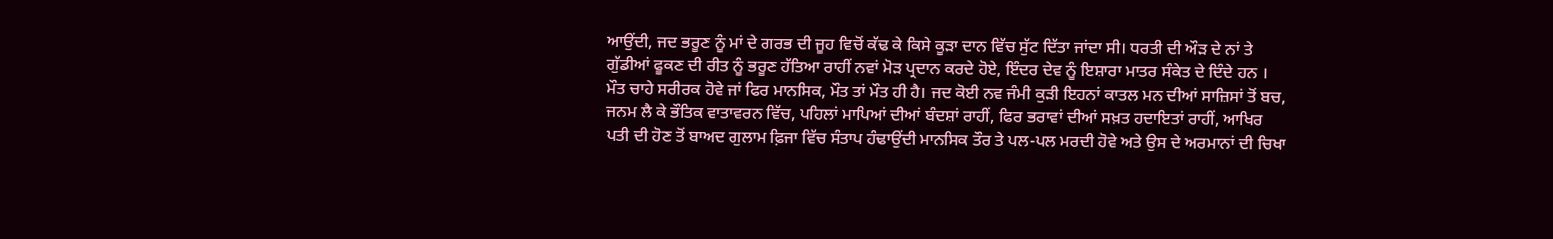ਆਉਂਦੀ, ਜਦ ਭਰੂਣ ਨੂੰ ਮਾਂ ਦੇ ਗਰਭ ਦੀ ਜੂਹ ਵਿਚੋਂ ਕੱਢ ਕੇ ਕਿਸੇ ਕੂੜਾ ਦਾਨ ਵਿੱਚ ਸੁੱਟ ਦਿੱਤਾ ਜਾਂਦਾ ਸੀ। ਧਰਤੀ ਦੀ ਔੜ ਦੇ ਨਾਂ ਤੇ ਗੁੱਡੀਆਂ ਫੂਕਣ ਦੀ ਰੀਤ ਨੂੰ ਭਰੂਣ ਹੱਤਿਆ ਰਾਹੀਂ ਨਵਾਂ ਮੋੜ ਪ੍ਰਦਾਨ ਕਰਦੇ ਹੋਏ, ਇੰਦਰ ਦੇਵ ਨੂੰ ਇਸ਼ਾਰਾ ਮਾਤਰ ਸੰਕੇਤ ਦੇ ਦਿੰਦੇ ਹਨ ।
ਮੌਤ ਚਾਹੇ ਸਰੀਰਕ ਹੋਵੇ ਜਾਂ ਫਿਰ ਮਾਨਸਿਕ, ਮੌਤ ਤਾਂ ਮੌਤ ਹੀ ਹੈ। ਜਦ ਕੋਈ ਨਵ ਜੰਮੀ ਕੁੜੀ ਇਹਨਾਂ ਕਾਤਲ ਮਨ ਦੀਆਂ ਸਾਜ਼ਿਸਾਂ ਤੋਂ ਬਚ, ਜਨਮ ਲੈ ਕੇ ਭੌਤਿਕ ਵਾਤਾਵਰਨ ਵਿੱਚ, ਪਹਿਲਾਂ ਮਾਪਿਆਂ ਦੀਆਂ ਬੰਦਸ਼ਾਂ ਰਾਹੀਂ, ਫਿਰ ਭਰਾਵਾਂ ਦੀਆਂ ਸਖ਼ਤ ਹਦਾਇਤਾਂ ਰਾਹੀਂ, ਆਖਿਰ ਪਤੀ ਦੀ ਹੋਣ ਤੋਂ ਬਾਅਦ ਗੁਲਾਮ ਫ਼ਿਜਾ ਵਿੱਚ ਸੰਤਾਪ ਹੰਢਾਉਂਦੀ ਮਾਨਸਿਕ ਤੌਰ ਤੇ ਪਲ-ਪਲ ਮਰਦੀ ਹੋਵੇ ਅਤੇ ਉਸ ਦੇ ਅਰਮਾਨਾਂ ਦੀ ਚਿਖਾ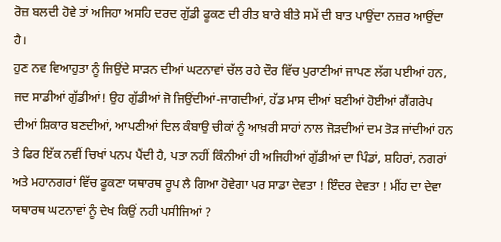ਰੋਜ਼ ਬਲਦੀ ਹੋਵੇ ਤਾਂ ਅਜਿਹਾ ਅਸਹਿ ਦਰਦ ਗੁੱਡੀ ਫੂਕਣ ਦੀ ਰੀਤ ਬਾਰੇ ਬੀਤੇ ਸਮੇਂ ਦੀ ਬਾਤ ਪਾਉਂਦਾ ਨਜ਼ਰ ਆਉਂਦਾ ਹੈ।
ਹੁਣ ਨਵ ਵਿਆਹੁਤਾ ਨੂੰ ਜਿਉਂਦੇ ਸਾੜਨ ਦੀਆਂ ਘਟਨਾਵਾਂ ਚੱਲ ਰਹੇ ਦੌਰ ਵਿੱਚ ਪੁਰਾਣੀਆਂ ਜਾਪਣ ਲੱਗ ਪਈਆਂ ਹਨ, ਜਦ ਸਾਡੀਆਂ ਗੁੱਡੀਆਂ! ਉਹ ਗੁੱਡੀਆਂ ਜੋ ਜਿਉਂਦੀਆਂ-ਜਾਗਦੀਆਂ, ਹੱਡ ਮਾਸ ਦੀਆਂ ਬਣੀਆਂ ਹੋਈਆਂ ਗੈਂਗਰੇਪ ਦੀਆਂ ਸ਼ਿਕਾਰ ਬਣਦੀਆਂ, ਆਪਣੀਆਂ ਦਿਲ ਕੰਬਾਉ ਚੀਕਾਂ ਨੂੰ ਆਖ਼ਰੀ ਸਾਹਾਂ ਨਾਲ ਜੋੜਦੀਆਂ ਦਮ ਤੋੜ ਜਾਂਦੀਆਂ ਹਨ ਤੇ ਫਿਰ ਇੱਕ ਨਵੀਂ ਚਿਖਾਂ ਪਨਪ ਪੈਂਦੀ ਹੈ, ਪਤਾ ਨਹੀਂ ਕਿੰਨੀਆਂ ਹੀ ਅਜਿਹੀਆਂ ਗੁੱਡੀਆਂ ਦਾ ਪਿੰਡਾਂ, ਸ਼ਹਿਰਾਂ, ਨਗਰਾਂ ਅਤੇ ਮਹਾਨਗਰਾਂ ਵਿੱਚ ਫੂਕਣਾ ਯਥਾਰਥ ਰੂਪ ਲੈ ਗਿਆ ਹੋਵੇਗਾ ਪਰ ਸਾਡਾ ਦੇਵਤਾ ! ਇੰਦਰ ਦੇਵਤਾ ! ਮੀਂਹ ਦਾ ਦੇਵਾ ਯਥਾਰਥ ਘਟਨਾਵਾਂ ਨੂੰ ਦੇਖ ਕਿਉਂ ਨਹੀ ਪਸੀਜਿਆਂ ?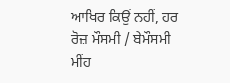ਆਖਿਰ ਕਿਉਂ ਨਹੀਂ, ਹਰ ਰੋਜ਼ ਮੌਸਮੀ / ਬੇਮੌਸਮੀ ਮੀਂਹ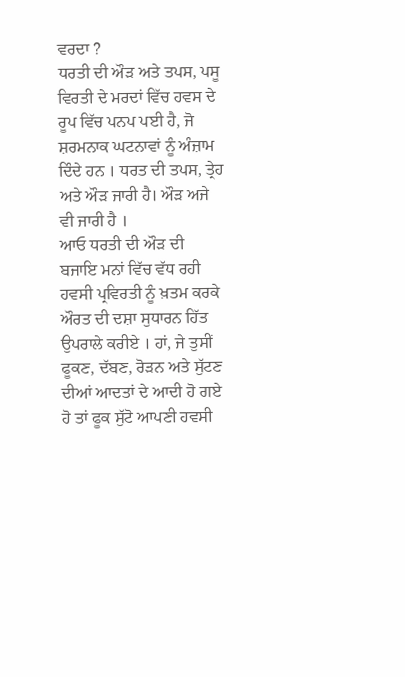ਵਰਦਾ ?
ਧਰਤੀ ਦੀ ਔੜ ਅਤੇ ਤਪਸ, ਪਸੂ ਵਿਰਤੀ ਦੇ ਮਰਦਾਂ ਵਿੱਚ ਹਵਸ ਦੇ ਰੂਪ ਵਿੱਚ ਪਨਪ ਪਈ ਹੈ, ਜੋ ਸ਼ਰਮਨਾਕ ਘਟਨਾਵਾਂ ਨੂੰ ਅੰਜ਼ਾਮ ਦਿੰਦੇ ਹਨ । ਧਰਤ ਦੀ ਤਪਸ, ਤ੍ਰੇਹ ਅਤੇ ਔੜ ਜਾਰੀ ਹੈ। ਔੜ ਅਜੇ ਵੀ ਜਾਰੀ ਹੈ ।
ਆਓ ਧਰਤੀ ਦੀ ਔੜ ਦੀ ਬਜਾਇ ਮਨਾਂ ਵਿੱਚ ਵੱਧ ਰਹੀ ਹਵਸੀ ਪ੍ਰਵਿਰਤੀ ਨੂੰ ਖ਼ਤਮ ਕਰਕੇ ਔਰਤ ਦੀ ਦਸ਼ਾ ਸੁਧਾਰਨ ਹਿੱਤ ਉਪਰਾਲੇ ਕਰੀਏ । ਹਾਂ, ਜੇ ਤੁਸੀਂ ਫੂਕਣ, ਦੱਬਣ, ਰੋੜਨ ਅਤੇ ਸੁੱਟਣ ਦੀਆਂ ਆਦਤਾਂ ਦੇ ਆਦੀ ਹੋ ਗਏ ਹੋ ਤਾਂ ਫੂਕ ਸੁੱਟੋ ਆਪਣੀ ਹਵਸੀ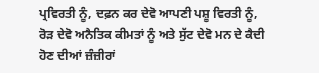ਪ੍ਰਵਿਰਤੀ ਨੂੰ, ਦਫ਼ਨ ਕਰ ਦੇਵੋ ਆਪਣੀ ਪਸ਼ੂ ਵਿਰਤੀ ਨੂੰ, ਰੋੜ ਦੇਵੋ ਅਨੈਤਿਕ ਕੀਮਤਾਂ ਨੂੰ ਅਤੇ ਸੁੱਟ ਦੇਵੋ ਮਨ ਦੇ ਕੈਦੀ ਹੋਣ ਦੀਆਂ ਜ਼ੰਜ਼ੀਰਾਂ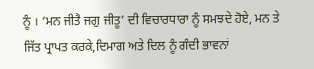ਨੂੰ । ‘ਮਨ ਜੀਤੈ ਜਗੁ ਜੀਤੂ’ ਦੀ ਵਿਚਾਰਧਾਰਾ ਨੂੰ ਸਮਝਦੇ ਹੋਏ, ਮਨ ਤੇ ਜਿੱਤ ਪ੍ਰਾਪਤ ਕਰਕੇ,ਦਿਮਾਗ ਅਤੇ ਦਿਲ ਨੂੰ ਗੰਦੀ ਭਾਵਨਾਂ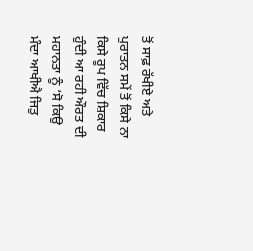ਤੋਂ ਸਾਫ਼ ਰੱਖੀਏ ਅਤੇ ਪੁਰਾਤਨ ਸਮੇਂ ਤੋਂ ਕਿਸੇ ਨਾ ਕਿਸੇ ਰੂਪ ਵਿੱਚ ਸ਼ਿਕਾਰ ਹੁੰਦੀ ਆ ਰਹੀ ਔਰਤ ਦੀ ਮਹਾਨਤਾ ਨੂੰ ‘ਸੋ ਕਿਉ ਮੰਦਾ ਆਖੀਐ ਜਿਤੁ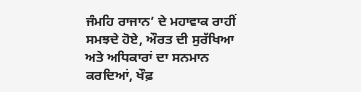ਜੰਮਹਿ ਰਾਜਾਨ’ ਦੇ ਮਹਾਵਾਕ ਰਾਹੀਂ ਸਮਝਦੇ ਹੋਏ, ਔਰਤ ਦੀ ਸੁਰੱਖਿਆ ਅਤੇ ਅਧਿਕਾਰਾਂ ਦਾ ਸਨਮਾਨ ਕਰਦਿਆਂ, ਖੌਫ਼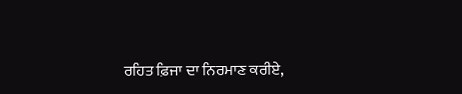ਰਹਿਤ ਫ਼ਿਜਾ ਦਾ ਨਿਰਮਾਣ ਕਰੀਏ,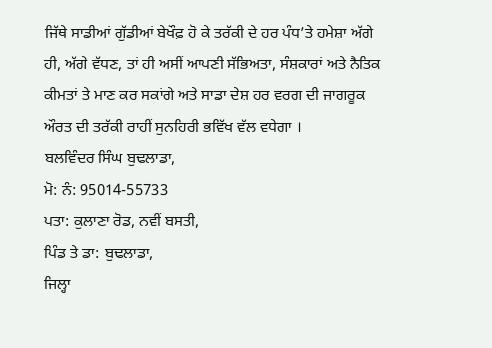ਜਿੱਥੇ ਸਾਡੀਆਂ ਗੁੱਡੀਆਂ ਬੇਖੌਫ਼ ਹੋ ਕੇ ਤਰੱਕੀ ਦੇ ਹਰ ਪੰਧ’ਤੇ ਹਮੇਸ਼ਾ ਅੱਗੇ ਹੀ, ਅੱਗੇ ਵੱਧਣ, ਤਾਂ ਹੀ ਅਸੀਂ ਆਪਣੀ ਸੱਭਿਅਤਾ, ਸੰਸ਼ਕਾਰਾਂ ਅਤੇ ਨੈਤਿਕ ਕੀਮਤਾਂ ਤੇ ਮਾਣ ਕਰ ਸਕਾਂਗੇ ਅਤੇ ਸਾਡਾ ਦੇਸ਼ ਹਰ ਵਰਗ ਦੀ ਜਾਗਰੂਕ ਔਰਤ ਦੀ ਤਰੱਕੀ ਰਾਹੀਂ ਸੁਨਹਿਰੀ ਭਵਿੱਖ ਵੱਲ ਵਧੇਗਾ ।
ਬਲਵਿੰਦਰ ਸਿੰਘ ਬੁਢਲਾਡਾ,
ਮੋ: ਨੰ: 95014-55733
ਪਤਾ: ਕੁਲਾਣਾ ਰੋਡ, ਨਵੀਂ ਬਸਤੀ,
ਪਿੰਡ ਤੇ ਡਾ: ਬੁਢਲਾਡਾ,
ਜਿਲ੍ਹਾ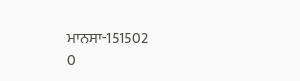ਮਾਨਸਾ-151502
0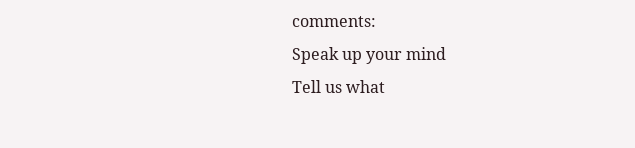comments:
Speak up your mind
Tell us what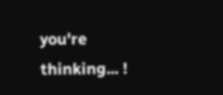you're thinking... !